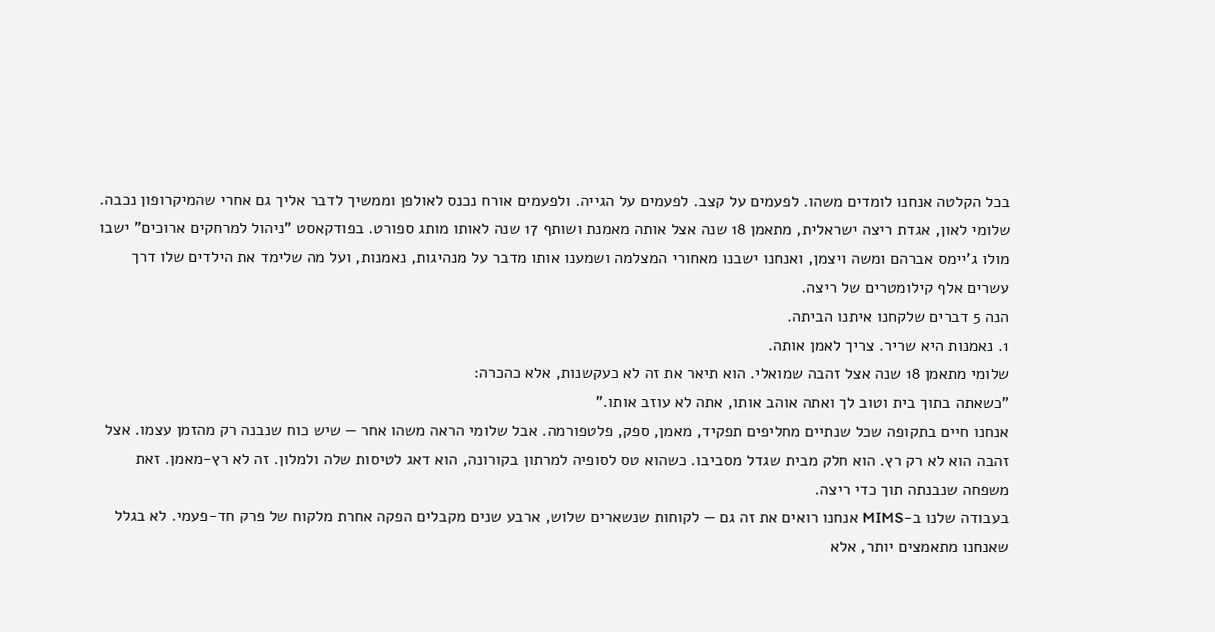בכל הקלטה אנחנו לומדים משהו. לפעמים על קצב. לפעמים על הגייה. ולפעמים אורח נכנס לאולפן וממשיך לדבר אליך גם אחרי שהמיקרופון נכבה.
שלומי לאון, אגדת ריצה ישראלית, מתאמן 18 שנה אצל אותה מאמנת ושותף 17 שנה לאותו מותג ספורט. בפודקאסט "ניהול למרחקים ארוכים" ישבו מולו ג'יימס אברהם ומשה ויצמן, ואנחנו ישבנו מאחורי המצלמה ושמענו אותו מדבר על מנהיגות, נאמנות, ועל מה שלימד את הילדים שלו דרך עשרים אלף קילומטרים של ריצה.
הנה 5 דברים שלקחנו איתנו הביתה.
1. נאמנות היא שריר. צריך לאמן אותה.
שלומי מתאמן 18 שנה אצל זהבה שמואלי. הוא תיאר את זה לא כעקשנות, אלא כהכרה:
"כשאתה בתוך בית וטוב לך ואתה אוהב אותו, אתה לא עוזב אותו."
אנחנו חיים בתקופה שכל שנתיים מחליפים תפקיד, מאמן, ספק, פלטפורמה. אבל שלומי הראה משהו אחר — שיש כוח שנבנה רק מהזמן עצמו. אצל זהבה הוא לא רק רץ. הוא חלק מבית שגדל מסביבו. כשהוא טס לסופיה למרתון בקורונה, הוא דאג לטיסות שלה ולמלון. זה לא רץ-מאמן. זאת משפחה שנבנתה תוך כדי ריצה.
בעבודה שלנו ב-MIMS אנחנו רואים את זה גם — לקוחות שנשארים שלוש, ארבע שנים מקבלים הפקה אחרת מלקוח של פרק חד-פעמי. לא בגלל שאנחנו מתאמצים יותר, אלא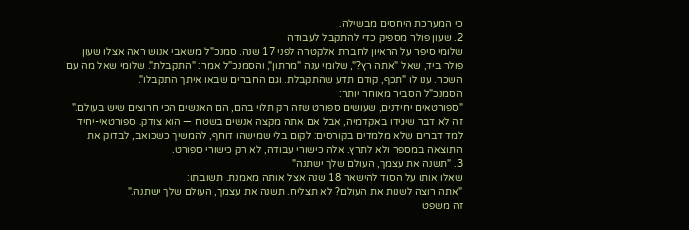כי המערכת היחסים מבשילה.
2. שעון פולר מספיק כדי להתקבל לעבודה
שלומי סיפר על הראיון לחברת אלקטרה לפני 17 שנה. סמנכ"ל משאבי אנוש ראה אצלו שעון פולר ביד, שאל "אתה רץ?", שלומי ענה "מרתון", והסמנכ"ל אמר: "התקבלת". שלומי שאל מה עם השכר. ענו לו "תכף, קודם תדע שהתקבלת. וגם החברים שבאו איתך התקבלו".
הסמנכ"ל הסביר מאוחר יותר:
"ספורטאים יחידנים, שעושים ספורט שזה רק תלוי בהם, הם האנשים הכי חרוצים שיש בעולם."
זה לא דבר שיגידו באקדמיה, אבל אם אתה מקצה אנשים בשטח — הוא צודק. ספורטאי-יחיד למד דברים שלא מלמדים בקורסים: לקום בלי שמישהו דוחף, להמשיך כשכואב, לבדוק את התוצאה במספר ולא לתרץ. אלה כישורי עבודה, לא רק כישורי ספורט.
3. "תשנה את עצמך, העולם שלך ישתנה"
שאלו אותו על הסוד להישאר 18 שנה אצל אותה מאמנת. תשובתו:
"אתה רוצה לשנות את העולם? לא תצליח. תשנה את עצמך, העולם שלך ישתנה."
זה משפט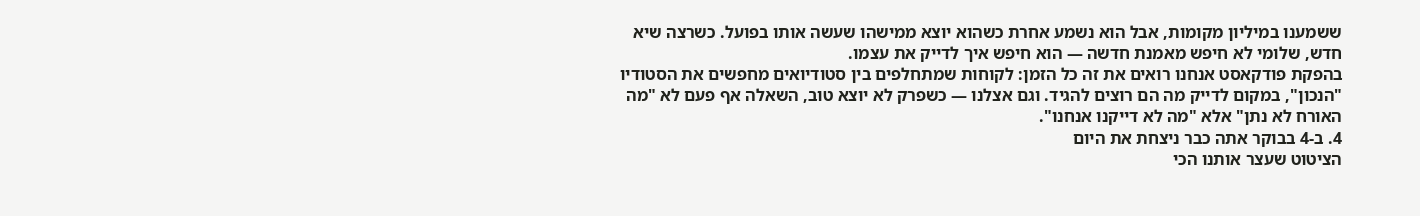ששמענו במיליון מקומות, אבל הוא נשמע אחרת כשהוא יוצא ממישהו שעשה אותו בפועל. כשרצה שיא חדש, שלומי לא חיפש מאמנת חדשה — הוא חיפש איך לדייק את עצמו.
בהפקת פודקאסט אנחנו רואים את זה כל הזמן: לקוחות שמתחלפים בין סטודיואים מחפשים את הסטודיו "הנכון", במקום לדייק מה הם רוצים להגיד. וגם אצלנו — כשפרק לא יוצא טוב, השאלה אף פעם לא "מה האורח לא נתן" אלא "מה לא דייקנו אנחנו".
4. ב-4 בבוקר אתה כבר ניצחת את היום
הציטוט שעצר אותנו הכי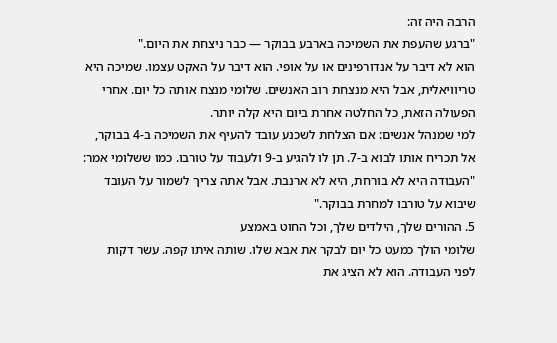הרבה היה זה:
"ברגע שהעפת את השמיכה בארבע בבוקר — כבר ניצחת את היום."
הוא לא דיבר על אנדורפינים או על אופי. הוא דיבר על האקט עצמו. שמיכה היא טריוויאלית, אבל היא מנצחת רוב האנשים. שלומי מנצח אותה כל יום. אחרי הפעולה הזאת, כל החלטה אחרת ביום היא קלה יותר.
למי שמנהל אנשים: אם הצלחת לשכנע עובד להעיף את השמיכה ב-4 בבוקר, אל תכריח אותו לבוא ב-7. תן לו להגיע ב-9 ולעבוד על טורבו. כמו ששלומי אמר:
"העבודה היא לא בורחת, היא לא ארנבת. אבל אתה צריך לשמור על העובד שיבוא על טורבו למחרת בבוקר."
5. ההורים שלך, הילדים שלך, וכל החוט באמצע
שלומי הולך כמעט כל יום לבקר את אבא שלו. שותה איתו קפה. עשר דקות לפני העבודה. הוא לא הציג את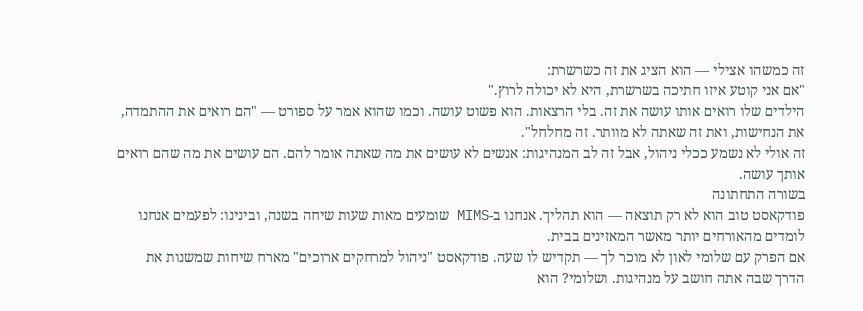זה כמשהו אצילי — הוא הציג את זה כשרשרת:
"אם אני קוטע איזו חתיכה בשרשרת, היא לא יכולה לרוץ."
הילדים שלו רואים אותו עושה את זה. בלי הרצאות. הוא פשוט עושה. וכמו שהוא אמר על ספורט — "הם רואים את ההתמדה, את הנחישות, ואת זה שאתה לא מוותר. זה מחלחל".
זה אולי לא נשמע ככלי ניהול, אבל זה לב המנהיגות: אנשים לא עושים את מה שאתה אומר להם. הם עושים את מה שהם רואים אותך עושה.
בשורה התחתונה
פודקאסט טוב הוא לא רק תוצאה — הוא תהליך. אנחנו ב-MIMS שומעים מאות שעות שיחה בשנה, ובינינו: לפעמים אנחנו לומדים מהאורחים יותר מאשר המאזינים בבית.
אם הפרק עם שלומי לאון לא מוכר לך — תקדיש לו שעה. פודקאסט "ניהול למרחקים ארוכים" מארח שיחות שמשנות את הדרך שבה אתה חושב על מנהיגות. ושלומי? הוא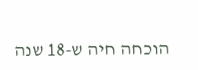הוכחה חיה ש-18 שנה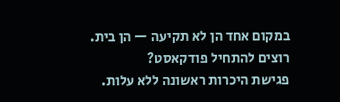במקום אחד הן לא תקיעה — הן בית.
רוצים להתחיל פודקאסט?
פגישת היכרות ראשונה ללא עלות.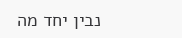נבין יחד מה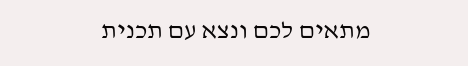מתאים לכם ונצא עם תכנית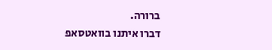ברורה.
דברו איתנו בוואטסאפ